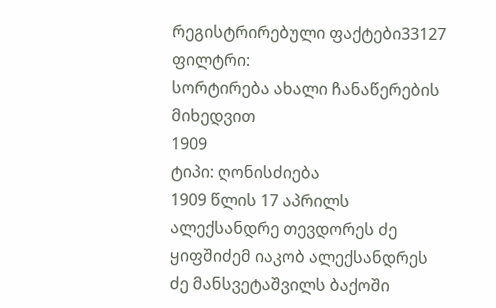რეგისტრირებული ფაქტები33127
ფილტრი:
სორტირება ახალი ჩანაწერების მიხედვით
1909
ტიპი: ღონისძიება
1909 წლის 17 აპრილს ალექსანდრე თევდორეს ძე ყიფშიძემ იაკობ ალექსანდრეს ძე მანსვეტაშვილს ბაქოში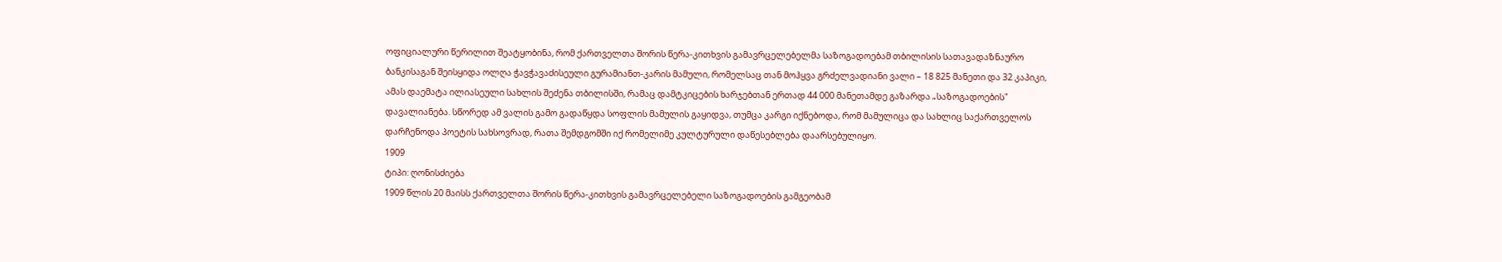ოფიციალური წერილით შეატყობინა, რომ ქართველთა შორის წერა-კითხვის გამავრცელებელმა საზოგადოებამ თბილისის სათავადაზნაურო ბანკისაგან შეისყიდა ოლღა ჭავჭავაძისეული გურამიანთ-კარის მამული, რომელსაც თან მოჰყვა გრძელვადიანი ვალი – 18 825 მანეთი და 32 კაპიკი, ამას დაემატა ილიასეული სახლის შეძენა თბილისში, რამაც დამტკიცების ხარჯებთან ერთად 44 000 მანეთამდე გაზარდა „საზოგადოების" დავალიანება. სწორედ ამ ვალის გამო გადაწყდა სოფლის მამულის გაყიდვა, თუმცა კარგი იქნებოდა, რომ მამულიცა და სახლიც საქართველოს დარჩენოდა პოეტის სახსოვრად, რათა შემდგომში იქ რომელიმე კულტურული დაწესებლება დაარსებულიყო.
1909
ტიპი: ღონისძიება
1909 წლის 20 მაისს ქართველთა შორის წერა-კითხვის გამავრცელებელი საზოგადოების გამგეობამ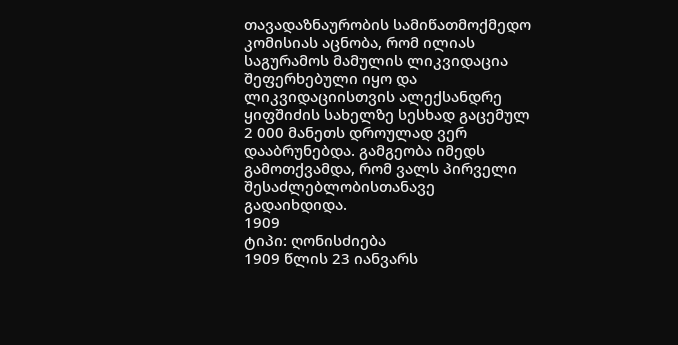თავადაზნაურობის სამიწათმოქმედო კომისიას აცნობა, რომ ილიას საგურამოს მამულის ლიკვიდაცია შეფერხებული იყო და ლიკვიდაციისთვის ალექსანდრე ყიფშიძის სახელზე სესხად გაცემულ 2 000 მანეთს დროულად ვერ დააბრუნებდა. გამგეობა იმედს გამოთქვამდა, რომ ვალს პირველი შესაძლებლობისთანავე გადაიხდიდა.
1909
ტიპი: ღონისძიება
1909 წლის 23 იანვარს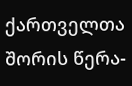ქართველთა შორის წერა-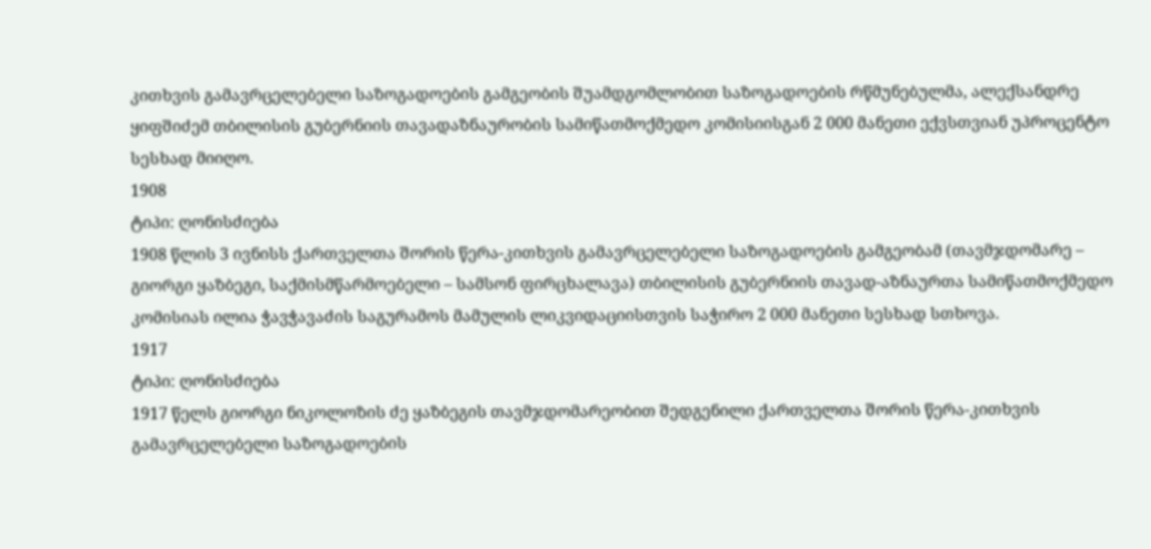კითხვის გამავრცელებელი საზოგადოების გამგეობის შუამდგომლობით საზოგადოების რწმუნებულმა, ალექსანდრე ყიფშიძემ თბილისის გუბერნიის თავადაზნაურობის სამიწათმოქმედო კომისიისგან 2 000 მანეთი ექვსთვიან უპროცენტო სესხად მიიღო.
1908
ტიპი: ღონისძიება
1908 წლის 3 ივნისს ქართველთა შორის წერა-კითხვის გამავრცელებელი საზოგადოების გამგეობამ (თავმჯდომარე – გიორგი ყაზბეგი, საქმისმწარმოებელი – სამსონ ფირცხალავა) თბილისის გუბერნიის თავად-აზნაურთა სამიწათმოქმედო კომისიას ილია ჭავჭავაძის საგურამოს მამულის ლიკვიდაციისთვის საჭირო 2 000 მანეთი სესხად სთხოვა.
1917
ტიპი: ღონისძიება
1917 წელს გიორგი ნიკოლოზის ძე ყაზბეგის თავმჯდომარეობით შედგენილი ქართველთა შორის წერა-კითხვის გამავრცელებელი საზოგადოების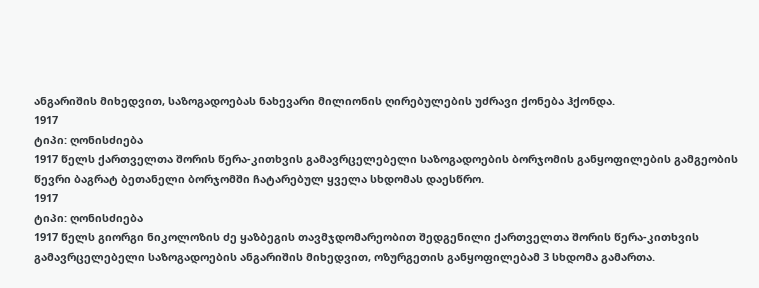ანგარიშის მიხედვით, საზოგადოებას ნახევარი მილიონის ღირებულების უძრავი ქონება ჰქონდა.
1917
ტიპი: ღონისძიება
1917 წელს ქართველთა შორის წერა-კითხვის გამავრცელებელი საზოგადოების ბორჯომის განყოფილების გამგეობის წევრი ბაგრატ ბეთანელი ბორჯომში ჩატარებულ ყველა სხდომას დაესწრო.
1917
ტიპი: ღონისძიება
1917 წელს გიორგი ნიკოლოზის ძე ყაზბეგის თავმჯდომარეობით შედგენილი ქართველთა შორის წერა-კითხვის გამავრცელებელი საზოგადოების ანგარიშის მიხედვით, ოზურგეთის განყოფილებამ 3 სხდომა გამართა.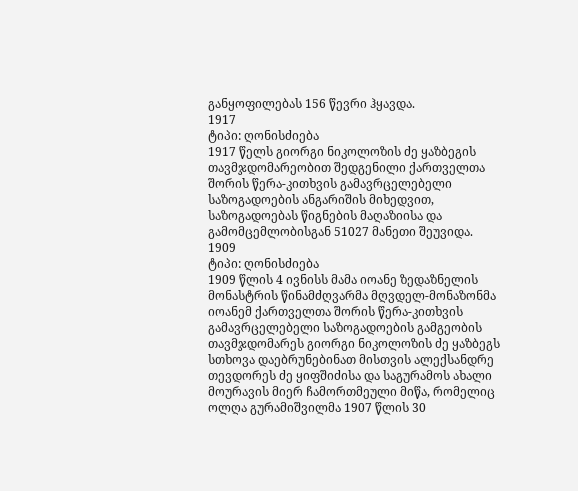განყოფილებას 156 წევრი ჰყავდა.
1917
ტიპი: ღონისძიება
1917 წელს გიორგი ნიკოლოზის ძე ყაზბეგის თავმჯდომარეობით შედგენილი ქართველთა შორის წერა-კითხვის გამავრცელებელი საზოგადოების ანგარიშის მიხედვით, საზოგადოებას წიგნების მაღაზიისა და გამომცემლობისგან 51027 მანეთი შეუვიდა.
1909
ტიპი: ღონისძიება
1909 წლის 4 ივნისს მამა იოანე ზედაზნელის მონასტრის წინამძღვარმა მღვდელ-მონაზონმა იოანემ ქართველთა შორის წერა-კითხვის გამავრცელებელი საზოგადოების გამგეობის თავმჯდომარეს გიორგი ნიკოლოზის ძე ყაზბეგს სთხოვა დაებრუნებინათ მისთვის ალექსანდრე თევდორეს ძე ყიფშიძისა და საგურამოს ახალი მოურავის მიერ ჩამორთმეული მიწა, რომელიც ოლღა გურამიშვილმა 1907 წლის 30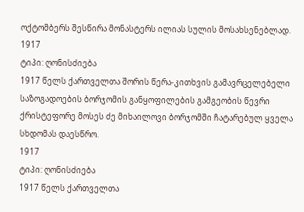ოქტომბერს შესწირა მონასტერს ილიას სულის მოსახსენებლად.
1917
ტიპი: ღონისძიება
1917 წელს ქართველთა შორის წერა-კითხვის გამავრცელებელი საზოგადოების ბორჯომის განყოფილების გამგეობის წევრი ქრისტეფორე მოსეს ძე მიხაილოვი ბორჯომში ჩატარებულ ყველა სხდომას დაესწრო.
1917
ტიპი: ღონისძიება
1917 წელს ქართველთა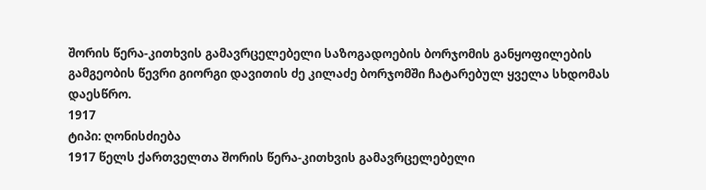შორის წერა-კითხვის გამავრცელებელი საზოგადოების ბორჯომის განყოფილების გამგეობის წევრი გიორგი დავითის ძე კილაძე ბორჯომში ჩატარებულ ყველა სხდომას დაესწრო.
1917
ტიპი: ღონისძიება
1917 წელს ქართველთა შორის წერა-კითხვის გამავრცელებელი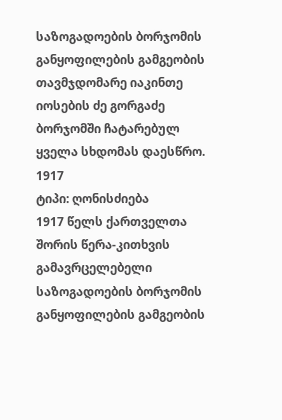საზოგადოების ბორჯომის განყოფილების გამგეობის თავმჯდომარე იაკინთე იოსების ძე გორგაძე ბორჯომში ჩატარებულ ყველა სხდომას დაესწრო.
1917
ტიპი: ღონისძიება
1917 წელს ქართველთა შორის წერა-კითხვის გამავრცელებელი საზოგადოების ბორჯომის განყოფილების გამგეობის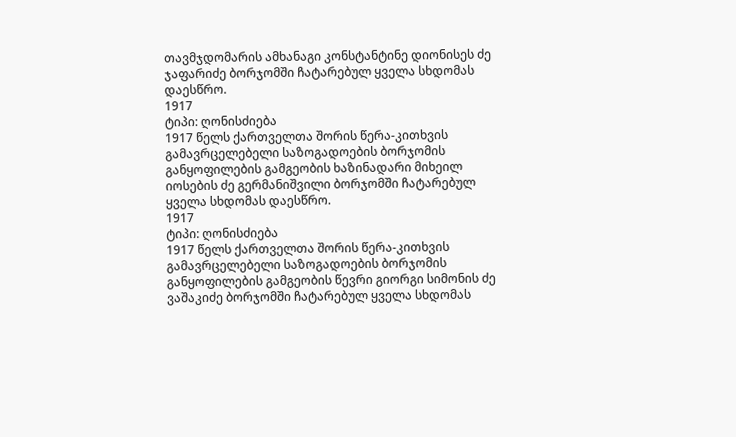თავმჯდომარის ამხანაგი კონსტანტინე დიონისეს ძე ჯაფარიძე ბორჯომში ჩატარებულ ყველა სხდომას დაესწრო.
1917
ტიპი: ღონისძიება
1917 წელს ქართველთა შორის წერა-კითხვის გამავრცელებელი საზოგადოების ბორჯომის განყოფილების გამგეობის ხაზინადარი მიხეილ იოსების ძე გერმანიშვილი ბორჯომში ჩატარებულ ყველა სხდომას დაესწრო.
1917
ტიპი: ღონისძიება
1917 წელს ქართველთა შორის წერა-კითხვის გამავრცელებელი საზოგადოების ბორჯომის განყოფილების გამგეობის წევრი გიორგი სიმონის ძე ვაშაკიძე ბორჯომში ჩატარებულ ყველა სხდომას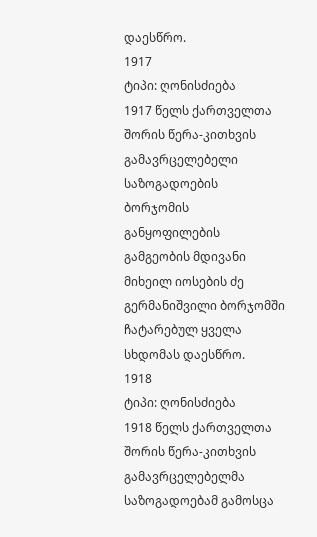დაესწრო.
1917
ტიპი: ღონისძიება
1917 წელს ქართველთა შორის წერა-კითხვის გამავრცელებელი საზოგადოების ბორჯომის განყოფილების გამგეობის მდივანი მიხეილ იოსების ძე გერმანიშვილი ბორჯომში ჩატარებულ ყველა სხდომას დაესწრო.
1918
ტიპი: ღონისძიება
1918 წელს ქართველთა შორის წერა-კითხვის გამავრცელებელმა საზოგადოებამ გამოსცა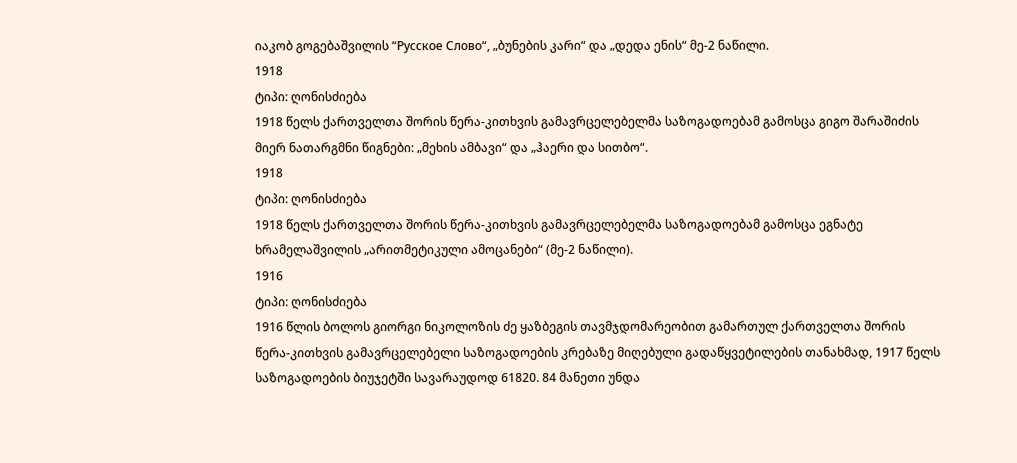იაკობ გოგებაშვილის “Русское Слово“, „ბუნების კარი“ და „დედა ენის“ მე-2 ნაწილი.
1918
ტიპი: ღონისძიება
1918 წელს ქართველთა შორის წერა-კითხვის გამავრცელებელმა საზოგადოებამ გამოსცა გიგო შარაშიძის მიერ ნათარგმნი წიგნები: „მეხის ამბავი“ და „ჰაერი და სითბო“.
1918
ტიპი: ღონისძიება
1918 წელს ქართველთა შორის წერა-კითხვის გამავრცელებელმა საზოგადოებამ გამოსცა ეგნატე ხრამელაშვილის „არითმეტიკული ამოცანები“ (მე-2 ნაწილი).
1916
ტიპი: ღონისძიება
1916 წლის ბოლოს გიორგი ნიკოლოზის ძე ყაზბეგის თავმჯდომარეობით გამართულ ქართველთა შორის წერა-კითხვის გამავრცელებელი საზოგადოების კრებაზე მიღებული გადაწყვეტილების თანახმად, 1917 წელს საზოგადოების ბიუჯეტში სავარაუდოდ 61820. 84 მანეთი უნდა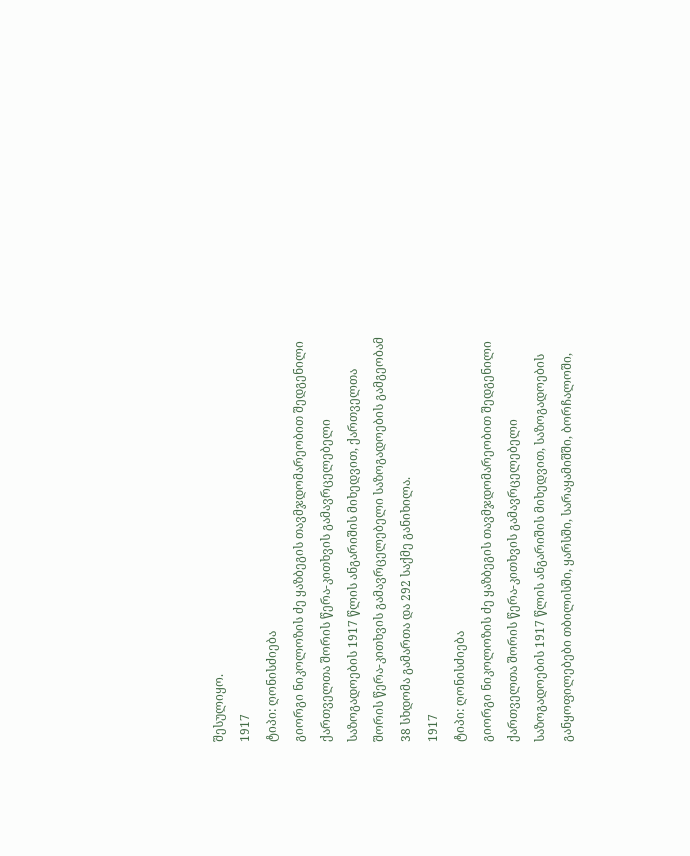შესულიყო.
1917
ტიპი: ღონისძიება
გიორგი ნიკოლოზის ძე ყაზბეგის თავმჯდომარეობით შედგენილი ქართველთა შორის წერა-კითხვის გამავრცელებელი საზოგადოების 1917 წლის ანგარიშის მიხედვით, ქართველთა შორის წერა-კითხვის გამავრცელებელი საზოგადოების გამგეობამ 38 სხდომა გამართა და 292 საქმე განიხილა.
1917
ტიპი: ღონისძიება
გიორგი ნიკოლოზის ძე ყაზბეგის თავმჯდომარეობით შედგენილი ქართველთა შორის წერა-კითხვის გამავრცელებელი საზოგადოების 1917 წლის ანგარიშის მიხედვით, საზოგადოების განყოფილებები თბილისში, ყარსში, სარაყამიშში, ბორჩალოში,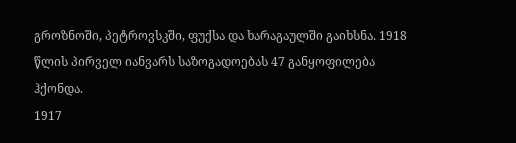გროზნოში, პეტროვსკში, ფუქსა და ხარაგაულში გაიხსნა. 1918 წლის პირველ იანვარს საზოგადოებას 47 განყოფილება ჰქონდა.
1917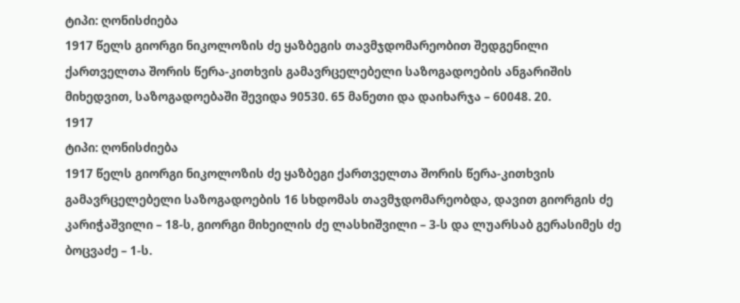ტიპი: ღონისძიება
1917 წელს გიორგი ნიკოლოზის ძე ყაზბეგის თავმჯდომარეობით შედგენილი ქართველთა შორის წერა-კითხვის გამავრცელებელი საზოგადოების ანგარიშის მიხედვით, საზოგადოებაში შევიდა 90530. 65 მანეთი და დაიხარჯა – 60048. 20.
1917
ტიპი: ღონისძიება
1917 წელს გიორგი ნიკოლოზის ძე ყაზბეგი ქართველთა შორის წერა-კითხვის გამავრცელებელი საზოგადოების 16 სხდომას თავმჯდომარეობდა, დავით გიორგის ძე კარიჭაშვილი – 18-ს, გიორგი მიხეილის ძე ლასხიშვილი – 3-ს და ლუარსაბ გერასიმეს ძე ბოცვაძე – 1-ს.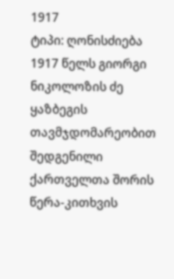1917
ტიპი: ღონისძიება
1917 წელს გიორგი ნიკოლოზის ძე ყაზბეგის თავმჯდომარეობით შედგენილი ქართველთა შორის წერა-კითხვის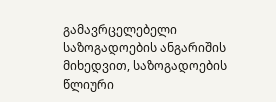გამავრცელებელი საზოგადოების ანგარიშის მიხედვით, საზოგადოების წლიური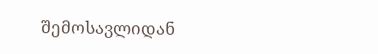შემოსავლიდან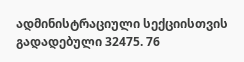ადმინისტრაციული სექციისთვის გადადებული 32475. 76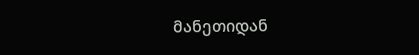მანეთიდან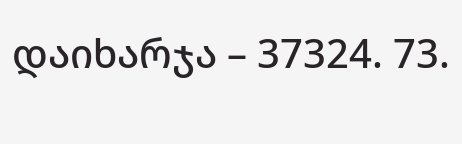დაიხარჯა – 37324. 73.